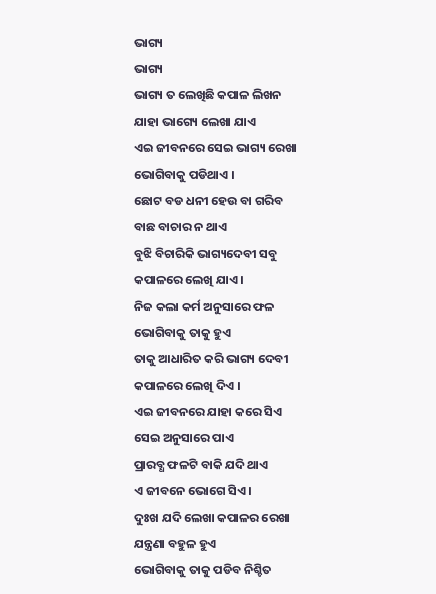ଭାଗ୍ୟ
ଭାଗ୍ୟ
ଭାଗ୍ୟ ତ ଲେଖିଛି କପାଳ ଲିଖନ
ଯାହା ଭାଗ୍ୟେ ଲେଖା ଯାଏ
ଏଇ ଜୀବନରେ ସେଇ ଭାଗ୍ୟ ରେଖା
ଭୋଗିବାକୁ ପଡିଥାଏ ।
ଛୋଟ ବଡ ଧନୀ ହେଉ ବା ଗରିବ
ବାଛ ବାଚାର ନ ଥାଏ
ବୁଝି ବିଚାରିକି ଭାଗ୍ୟଦେବୀ ସବୁ
କପାଳରେ ଲେଖି ଯାଏ ।
ନିଜ କଲା କର୍ମ ଅନୁସାରେ ଫଳ
ଭୋଗିବାକୁ ତାକୁ ହୁଏ
ତାକୁ ଆଧାରିତ କରି ଭାଗ୍ୟ ଦେବୀ
କପାଳରେ ଲେଖି ଦିଏ ।
ଏଇ ଜୀବନରେ ଯାହା କରେ ସିଏ
ସେଇ ଅନୁସାରେ ପାଏ
ପ୍ରାରବ୍ଧ ଫଳଟି ବାକି ଯଦି ଥାଏ
ଏ ଜୀବନେ ଭୋଗେ ସିଏ ।
ଦୁଃଖ ଯଦି ଲେଖା କପାଳର ରେଖା
ଯନ୍ତ୍ରଣା ବହୁଳ ହୁଏ
ଭୋଗିବାକୁ ତାକୁ ପଡିବ ନିଶ୍ଚିତ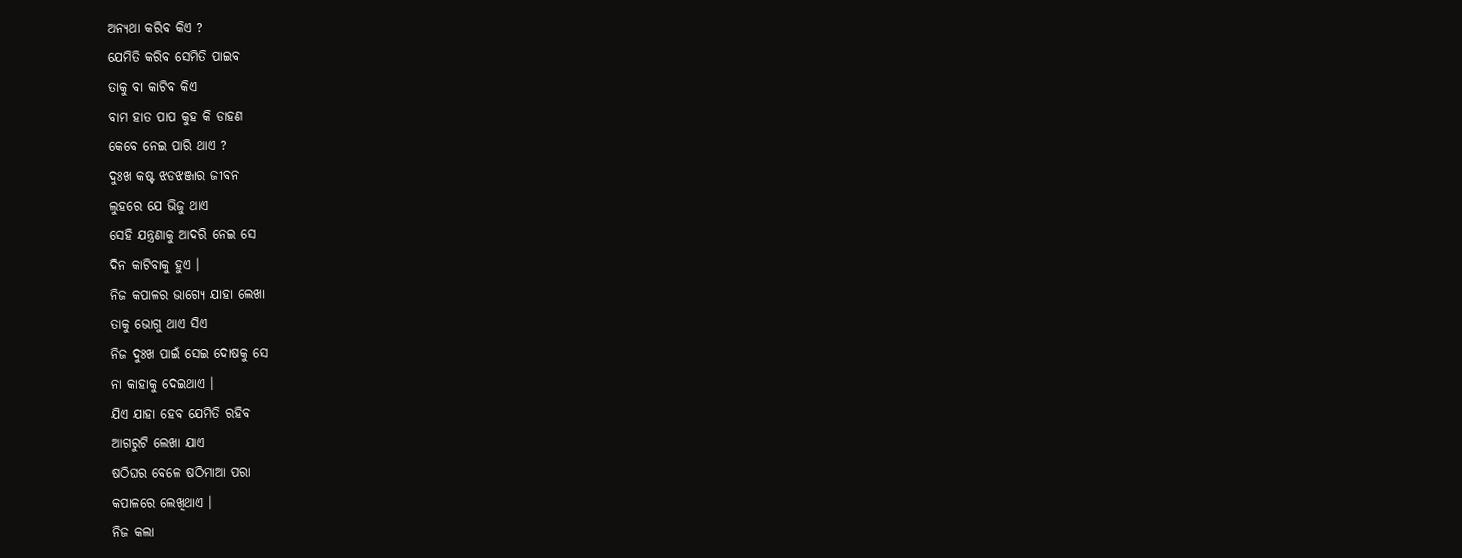ଅନ୍ୟଥା କରିବ କିଏ ?
ଯେମିତି କରିବ ସେମିତି ପାଇବ
ତାକୁ ବା କାଟିବ କିଏ
ବାମ ହାତ ପାପ କୁହ କି ଡାହଣ
କେବେ ନେଇ ପାରି ଥାଏ ?
ଦୁଃଖ କଷ୍ଟ ଝଡଝଞ୍ଜାର ଜୀବନ
ଲୁହରେ ଯେ ଭିଜୁ ଥାଏ
ସେହି ଯନ୍ତ୍ରଣାକୁ ଆଦରି ନେଇ ସେ
ଦିନ କାଟିବାକୁ ହୁଏ ।
ନିଜ କପାଳର ଭାଗ୍ୟେ ଯାହା ଲେଖା
ତାକୁ ଭୋଗୁ ଥାଏ ସିଏ
ନିଜ ଦୁଃଖ ପାଇଁ ସେଇ ଦୋଷକୁ ସେ
ନା କାହାକୁ ଦେଇଥାଏ ।
ଯିଏ ଯାହା ହେବ ଯେମିତି ରହିବ
ଆଗରୁଟି ଲେଖା ଯାଏ
ଷଠିଘର ବେଳେ ଷଠିମାଆ ପରା
କପାଳରେ ଲେଖିଥାଏ ।
ନିଜ କଲା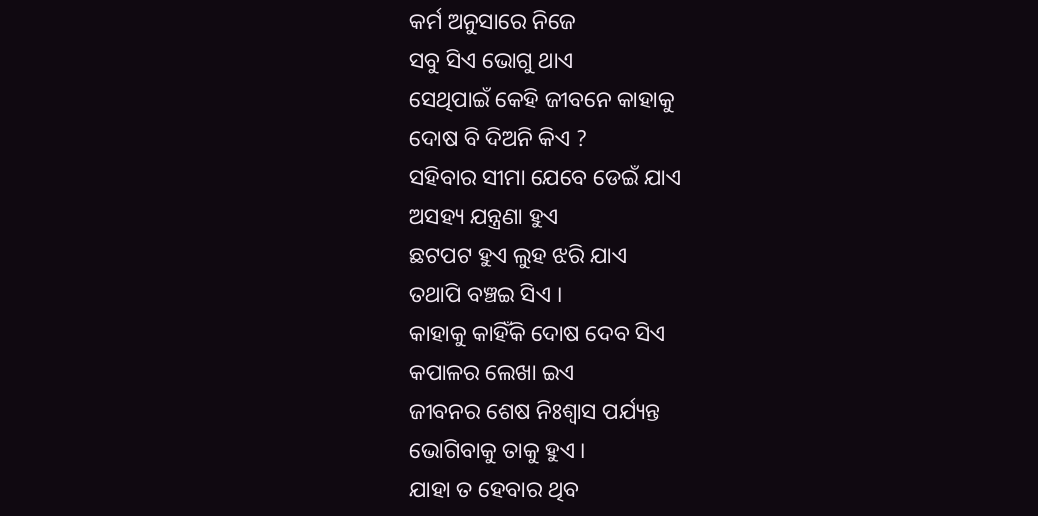କର୍ମ ଅନୁସାରେ ନିଜେ
ସବୁ ସିଏ ଭୋଗୁ ଥାଏ
ସେଥିପାଇଁ କେହି ଜୀବନେ କାହାକୁ
ଦୋଷ ବି ଦିଅନି କିଏ ?
ସହିବାର ସୀମା ଯେବେ ଡେଇଁ ଯାଏ
ଅସହ୍ୟ ଯନ୍ତ୍ରଣା ହୁଏ
ଛଟପଟ ହୁଏ ଲୁହ ଝରି ଯାଏ
ତଥାପି ବଞ୍ଚଇ ସିଏ ।
କାହାକୁ କାହିଁକି ଦୋଷ ଦେବ ସିଏ
କପାଳର ଲେଖା ଇଏ
ଜୀବନର ଶେଷ ନିଃଶ୍ବାସ ପର୍ଯ୍ୟନ୍ତ
ଭୋଗିବାକୁ ତାକୁ ହୁଏ ।
ଯାହା ତ ହେବାର ଥିବ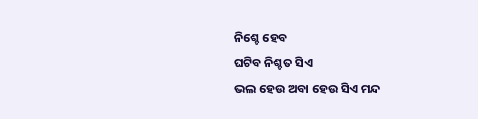ନିଶ୍ଚେ ହେବ
ଘଟିବ ନିଶ୍ଚତ ସିଏ
ଭଲ ହେଉ ଅବା ହେଉ ସିଏ ମନ୍ଦ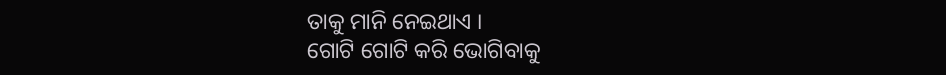ତାକୁ ମାନି ନେଇଥାଏ ।
ଗୋଟି ଗୋଟି କରି ଭୋଗିବାକୁ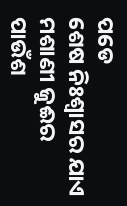ପଡେ
ଶେଷ ନିଃଶ୍ବାସର ଯାଏ
ମଶାଣୀ ଜୁଈର ପାଉଁଶ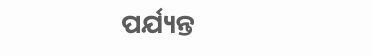ପର୍ଯ୍ୟନ୍ତ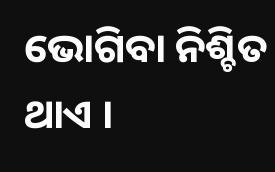ଭୋଗିବା ନିଶ୍ଚିତ ଥାଏ ।